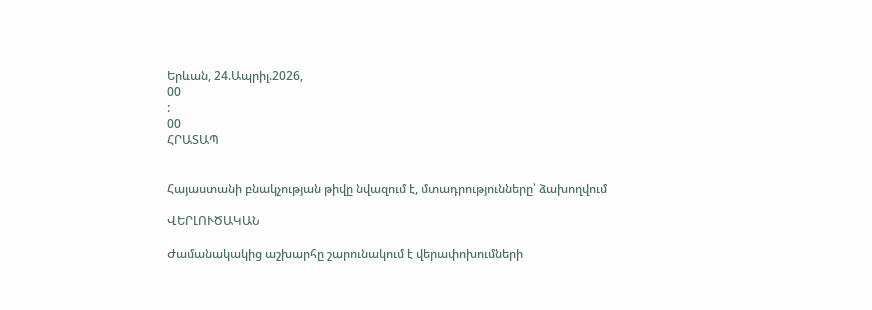Երևան, 24.Ապրիլ.2026,
00
:
00
ՀՐԱՏԱՊ


Հայաստանի բնակչության թիվը նվազում է, մտադրությունները՝ ձախողվում

ՎԵՐԼՈՒԾԱԿԱՆ

Ժամանակակից աշխարհը շարունակում է վերափոխումների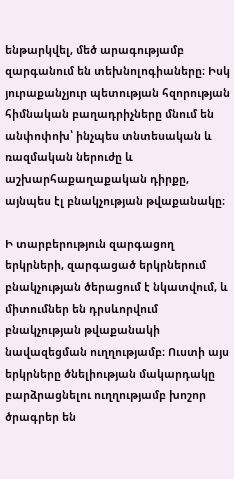ենթարկվել, մեծ արագությամբ զարգանում են տեխնոլոգիաները։ Իսկ յուրաքանչյուր պետության հզորության հիմնական բաղադրիչները մնում են անփոփոխ՝ ինչպես տնտեսական և ռազմական ներուժը և աշխարհաքաղաքական դիրքը, այնպես էլ բնակչության թվաքանակը։

Ի տարբերություն զարգացող երկրների, զարգացած երկրներում բնակչության ծերացում է նկատվում, և միտումներ են դրսևորվում բնակչության թվաքանակի նավազեցման ուղղությամբ։ Ուստի այս երկրները ծնելիության մակարդակը բարձրացնելու ուղղությամբ խոշոր ծրագրեր են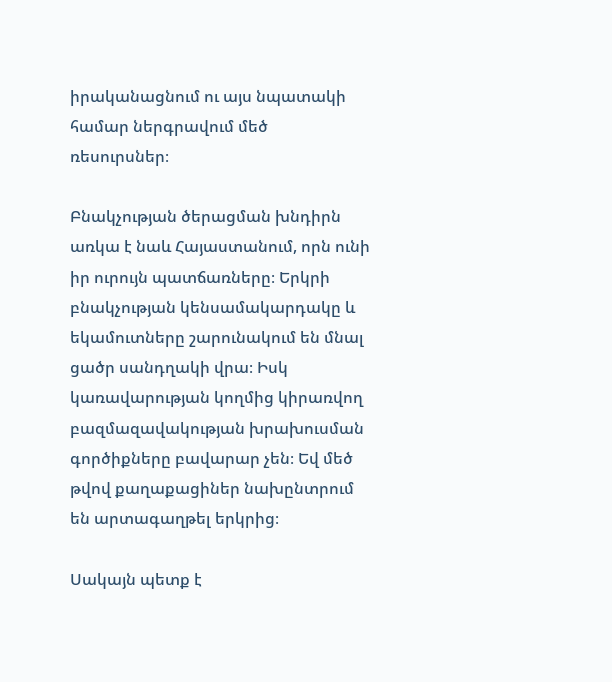իրականացնում ու այս նպատակի համար ներգրավում մեծ ռեսուրսներ։

Բնակչության ծերացման խնդիրն առկա է նաև Հայաստանում, որն ունի իր ուրույն պատճառները։ Երկրի բնակչության կենսամակարդակը և եկամուտները շարունակում են մնալ ցածր սանդղակի վրա։ Իսկ կառավարության կողմից կիրառվող բազմազավակության խրախուսման գործիքները բավարար չեն։ Եվ մեծ թվով քաղաքացիներ նախընտրում են արտագաղթել երկրից։

Սակայն պետք է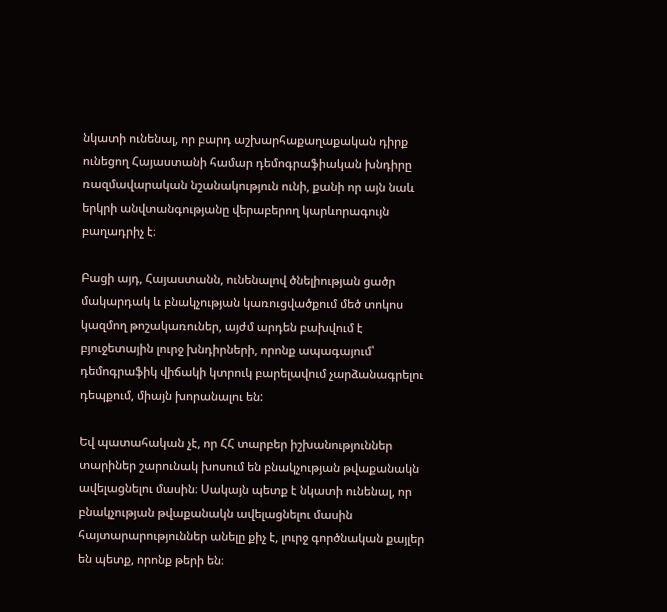նկատի ունենալ, որ բարդ աշխարհաքաղաքական դիրք ունեցող Հայաստանի համար դեմոգրաֆիական խնդիրը ռազմավարական նշանակություն ունի, քանի որ այն նաև երկրի անվտանգությանը վերաբերող կարևորագույն բաղադրիչ է։

Բացի այդ, Հայաստանն, ունենալով ծնելիության ցածր մակարդակ և բնակչության կառուցվածքում մեծ տոկոս կազմող թոշակառուներ, այժմ արդեն բախվում է բյուջետային լուրջ խնդիրների, որոնք ապագայում՝ դեմոգրաֆիկ վիճակի կտրուկ բարելավում չարձանագրելու դեպքում, միայն խորանալու են:

Եվ պատահական չէ, որ ՀՀ տարբեր իշխանություններ տարիներ շարունակ խոսում են բնակչության թվաքանակն ավելացնելու մասին։ Սակայն պետք է նկատի ունենալ, որ բնակչության թվաքանակն ավելացնելու մասին հայտարարություններ անելը քիչ է, լուրջ գործնական քայլեր են պետք, որոնք թերի են։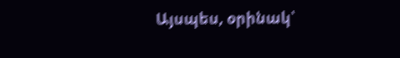Այսպես, օրինակ՝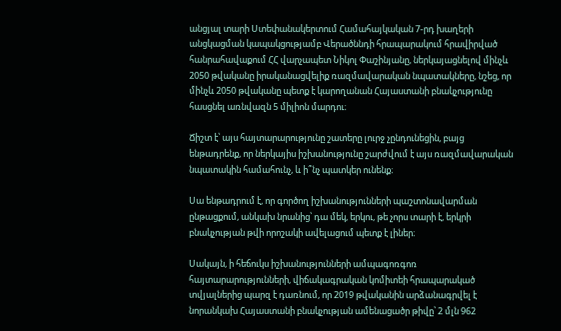անցյալ տարի Ստեփանակերտում Համահայկական 7-րդ խաղերի անցկացման կապակցությամբ Վերածննդի հրապարակում հրավիրված հանրահավաքում ՀՀ վարչապետ Նիկոլ Փաշինյանը, ներկայացնելով մինչև 2050 թվականը իրականացվելիք ռազմավարական նպատակները, նշեց, որ մինչև 2050 թվականը պետք է կարողանան Հայաստանի բնակչությունը հասցնել առնվազն 5 միլիոն մարդու։

Ճիշտ է՝ այս հայտարարությունը շատերը լուրջ չընդունեցին, բայց ենթադրենք, որ ներկայիս իշխանությունը շարժվում է այս ռազմավարական նպատակին համահունչ, և ի՞նչ պատկեր ունենք։

Սա ենթադրում է, որ գործող իշխանությունների պաշտոնավարման ընթացքում, անկախ նրանից՝ դա մեկ, երկու, թե չորս տարի է, երկրի բնակչության թվի որոշակի ավելացում պետք է լիներ։

Սակայն, ի հեճուկս իշխանությունների ամպագոռգոռ հայտարարությունների, վիճակագրական կոմիտեի հրապարակած տվյալներից պարզ է դառնում, որ 2019 թվականին արձանագրվել է նորանկախ Հայաստանի բնակչության ամենացածր թիվը՝ 2 մլն 962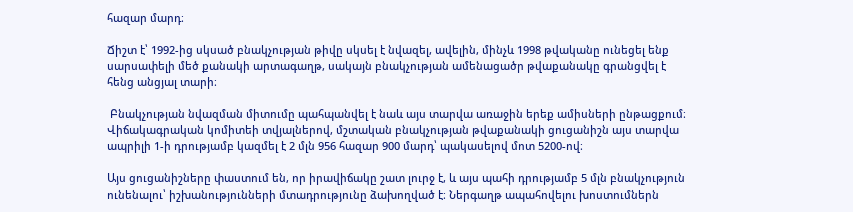հազար մարդ։

Ճիշտ է՝ 1992-ից սկսած բնակչության թիվը սկսել է նվազել, ավելին, մինչև 1998 թվականը ունեցել ենք սարսափելի մեծ քանակի արտագաղթ, սակայն բնակչության ամենացածր թվաքանակը գրանցվել է հենց անցյալ տարի։

 Բնակչության նվազման միտումը պահպանվել է նաև այս տարվա առաջին երեք ամիսների ընթացքում։ Վիճակագրական կոմիտեի տվյալներով, մշտական բնակչության թվաքանակի ցուցանիշն այս տարվա ապրիլի 1-ի դրությամբ կազմել է 2 մլն 956 հազար 900 մարդ՝ պակասելով մոտ 5200-ով։

Այս ցուցանիշները փաստում են, որ իրավիճակը շատ լուրջ է, և այս պահի դրությամբ 5 մլն բնակչություն ունենալու՝ իշխանությունների մտադրությունը ձախողված է։ Ներգաղթ ապահովելու խոստումներն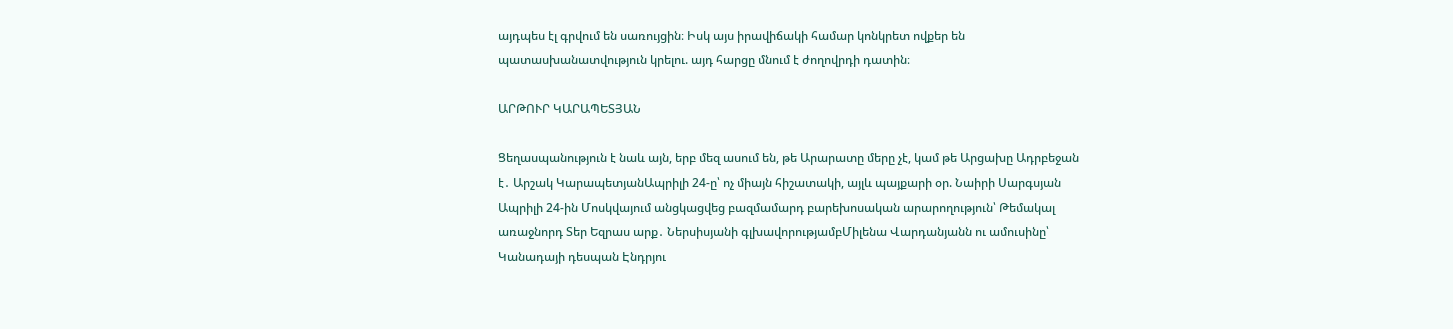այդպես էլ գրվում են սառույցին։ Իսկ այս իրավիճակի համար կոնկրետ ովքեր են պատասխանատվություն կրելու. այդ հարցը մնում է ժողովրդի դատին։

ԱՐԹՈՒՐ ԿԱՐԱՊԵՏՅԱՆ

Ցեղասպանություն է նաև այն, երբ մեզ ասում են, թե Արարատը մերը չէ, կամ թե Արցախը Ադրբեջան է․ Արշակ ԿարապետյանԱպրիլի 24-ը՝ ոչ միայն հիշատակի, այլև պայքարի օր. Նաիրի Սարգսյան Ապրիլի 24-ին Մոսկվայում անցկացվեց բազմամարդ բարեխոսական արարողություն՝ Թեմակալ առաջնորդ Տեր Եզրաս արք․ Ներսիսյանի գլխավորությամբՄիլենա Վարդանյանն ու ամուսինը՝ Կանադայի դեսպան Էնդրյու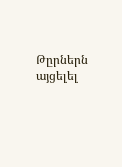Թըրներն այցելել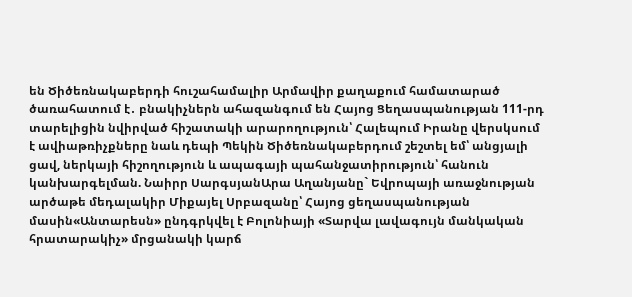են Ծիծեռնակաբերդի հուշահամալիր Արմավիր քաղաքում համատարած ծառահատում է․ բնակիչներն ահազանգում են Հայոց Ցեղասպանության 111-րդ տարելիցին նվիրված հիշատակի արարողություն՝ Հալեպում Իրանը վերսկսում է ավիաթռիչքները նաև դեպի Պեկին Ծիծեռնակաբերդում շեշտել եմ՝ անցյալի ցավ, ներկայի հիշողություն և ապագայի պահանջատիրություն՝ հանուն կանխարգելման. Նաիրր ՍարգսյանԱրա Աղանյանը` Եվրոպայի առաջնության արծաթե մեդալակիր Միքայել Սրբազանը՝ Հայոց ցեղասպանության մասին«Անտարեսն» ընդգրկվել է Բոլոնիայի «Տարվա լավագույն մանկական հրատարակիչ» մրցանակի կարճ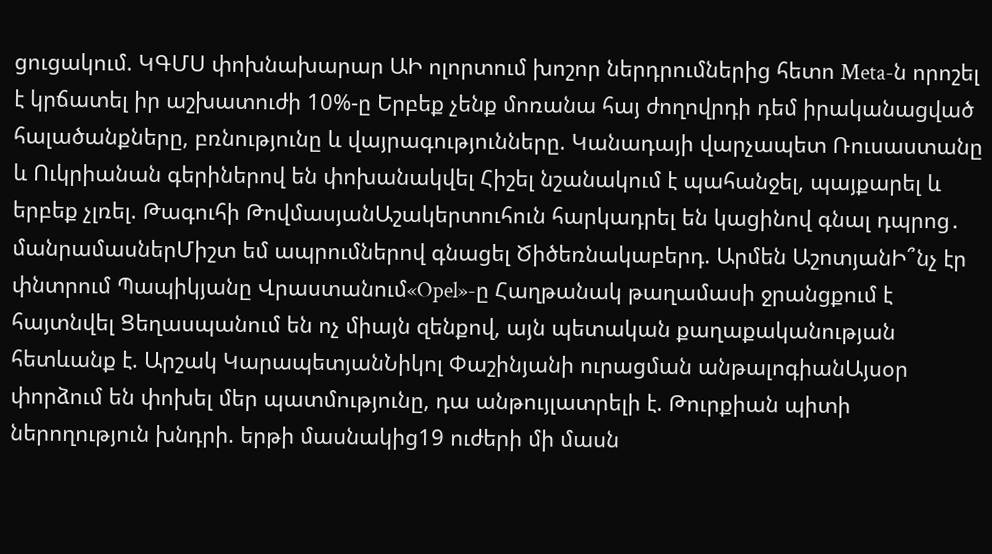ցուցակում. ԿԳՄՍ փոխնախարար ԱԻ ոլորտում խոշոր ներդրումներից հետո Meta-ն որոշել է կրճատել իր աշխատուժի 10%-ը Երբեք չենք մոռանա հայ ժողովրդի դեմ իրականացված հալածանքները, բռնությունը և վայրագությունները. Կանադայի վարչապետ Ռուսաստանը և Ուկրիանան գերիներով են փոխանակվել Հիշել նշանակում է պահանջել, պայքարել և երբեք չլռել. Թագուհի ԹովմասյանԱշակերտուհուն հարկադրել են կացինով գնալ դպրոց․ մանրամասներՄիշտ եմ ապրումներով գնացել Ծիծեռնակաբերդ. Արմեն ԱշոտյանԻ՞նչ էր փնտրում Պապիկյանը Վրաստանում«Opel»-ը Հաղթանակ թաղամասի ջրանցքում է հայտնվել Ցեղասպանում են ոչ միայն զենքով, այն պետական քաղաքականության հետևանք է. Արշակ ԿարապետյանՆիկոլ Փաշինյանի ուրացման անթալոգիանԱյսօր փորձում են փոխել մեր պատմությունը, դա անթույլատրելի է. Թուրքիան պիտի ներողություն խնդրի. երթի մասնակից19 ուժերի մի մասն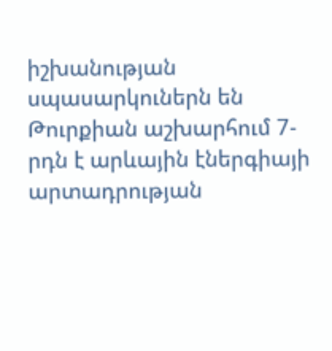իշխանության սպասարկուներն են Թուրքիան աշխարհում 7-րդն է արևային էներգիայի արտադրության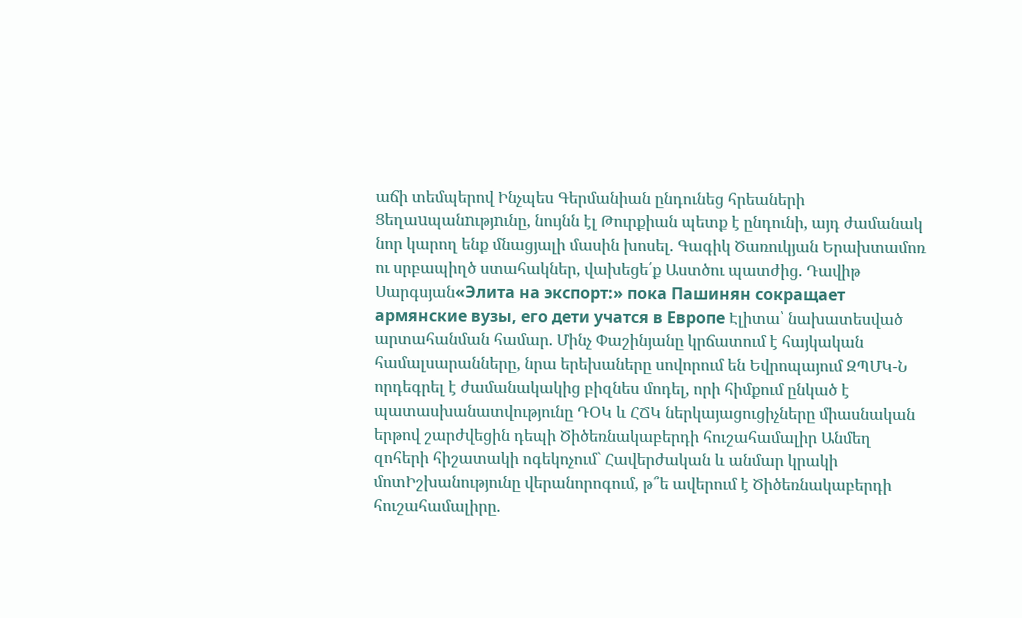աճի տեմպերով Ինչպես Գերմանիան ընդունեց հրեաների Ցեղաuպանnւթյnւնը, նույնն էլ Թուրքիան պետք է ընդունի, այդ ժամանակ նոր կարող ենք մնացյալի մասին խոսել. Գագիկ Ծառուկյան Երախտամոռ ու սրբապիղծ ստահակներ, վախեցե՛ք Աստծու պատժից. Դավիթ Սարգսյան«Элита на экспорт:» пока Пашинян сокращает армянские вузы, его дети учатся в Европе Էլիտա՝ նախատեսված արտահանման համար. Մինչ Փաշինյանը կրճատում է հայկական համալսարանները, նրա երեխաները սովորում են Եվրոպայում ԶՊՄԿ-Ն որդեգրել է ժամանակակից բիզնես մոդել, որի հիմքում ընկած է պատասխանատվությունը ԴՕԿ և ՀՃԿ ներկայացուցիչները միասնական երթով շարժվեցին դեպի Ծիծեռնակաբերդի հուշահամալիր Անմեղ զոհերի հիշատակի ոգեկոչում` Հավերժական և անմար կրակի մոտԻշխանությունը վերանորոգում, թ՞ե ավերում է Ծիծեռնակաբերդի հուշահամալիրը.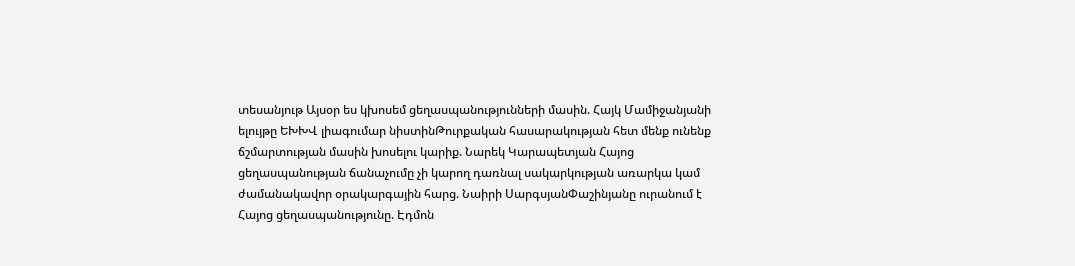տեսանյութ Այսօր ես կխոսեմ ցեղասպանությունների մասին. Հայկ Մամիջանյանի ելույթը ԵԽԽՎ լիագումար նիստինԹուրքական հասարակության հետ մենք ունենք ճշմարտության մասին խոսելու կարիք. Նարեկ Կարապետյան Հայոց ցեղասպանության ճանաչումը չի կարող դառնալ սակարկության առարկա կամ ժամանակավոր օրակարգային հարց. Նաիրի ՍարգսյանՓաշինյանը ուրանում է Հայոց ցեղասպանությունը. Էդմոն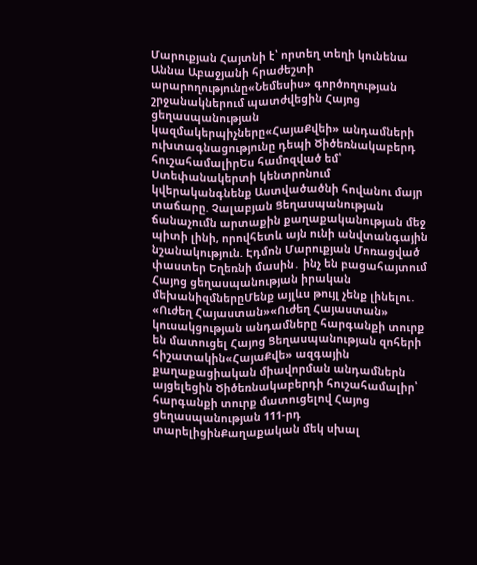Մարուքյան Հայտնի է՝ որտեղ տեղի կունենա Աննա Աբաջյանի հրաժեշտի արարողությունը«Նեմեսիս» գործողության շրջանակներում պատժվեցին Հայոց ցեղասպանության կազմակերպիչները«ՀայաՔվեի» անդամների ուխտագնացությունը դեպի Ծիծեռնակաբերդ հուշահամալիրԵս համոզված եմ՝ Ստեփանակերտի կենտրոնում կվերականգնենք Աստվածածնի հովանու մայր տաճարը. Չալաբյան Ցեղասպանության ճանաչումն արտաքին քաղաքականության մեջ պիտի լինի, որովհետև այն ունի անվտանգային նշանակություն. Էդմոն Մարուքյան Մոռացված փաստեր Եղեռնի մասին․ ինչ են բացահայտում Հայոց ցեղասպանության իրական մեխանիզմներըՄենք այլևս թույլ չենք լինելու․ «Ուժեղ Հայաստան»«Ուժեղ Հայաստան» կուսակցության անդամները հարգանքի տուրք են մատուցել Հայոց Ցեղասպանության զոհերի հիշատակին«ՀայաՔվե» ազգային քաղաքացիական միավորման անդամներն այցելեցին Ծիծեռնակաբերդի հուշահամալիր՝ հարգանքի տուրք մատուցելով Հայոց ցեղասպանության 111-րդ տարելիցինՔաղաքական մեկ սխալ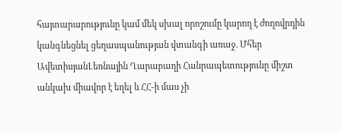հայտարարությունը կամ մեկ սխալ որոշումը կարող է ժողովրդին կանգնեցնել ցեղասպանության վտանգի առաջ. Մհեր ԱվետիսյանԼեռնային Ղարաբաղի Հանրապետությունը միշտ անկախ միավոր է եղել և ՀՀ-ի մաս չի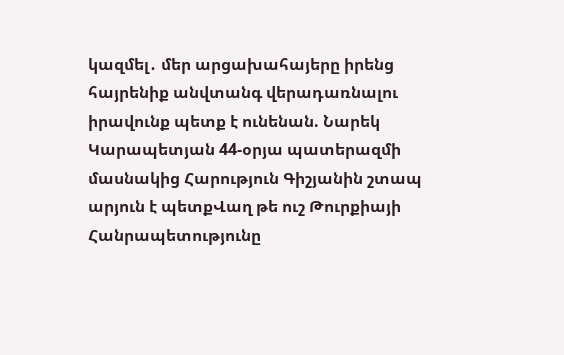կազմել․ մեր արցախահայերը իրենց հայրենիք անվտանգ վերադառնալու իրավունք պետք է ունենան. Նարեկ Կարապետյան 44-օրյա պատերազմի մասնակից Հարություն Գիշյանին շտապ արյուն է պետքՎաղ թե ուշ Թուրքիայի Հանրապետությունը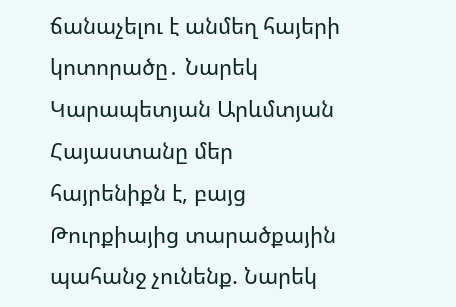ճանաչելու է անմեղ հայերի կոտորածը․ Նարեկ Կարապետյան Արևմտյան Հայաստանը մեր հայրենիքն է, բայց Թուրքիայից տարածքային պահանջ չունենք. Նարեկ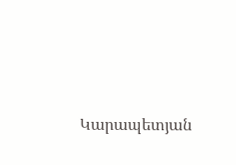Կարապետյան